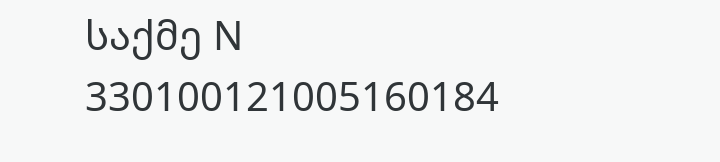საქმე N 330100121005160184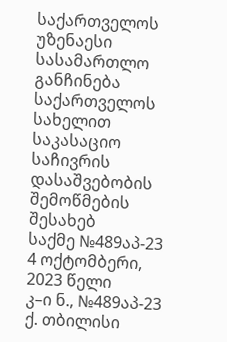საქართველოს უზენაესი სასამართლო
განჩინება
საქართველოს სახელით
საკასაციო საჩივრის დასაშვებობის
შემოწმების შესახებ
საქმე №489აპ-23 4 ოქტომბერი, 2023 წელი
კ–ი ნ., №489აპ-23 ქ. თბილისი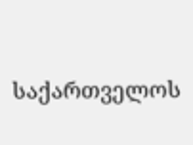საქართველოს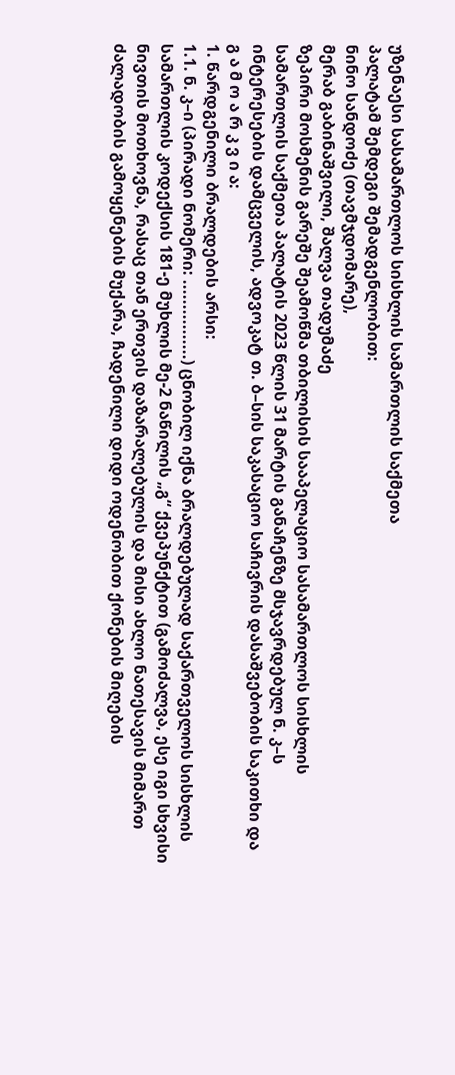უზენაესი სასამართლოს სისხლის სამართლის საქმეთა
პალატამ შემდეგი შემადგენლობით:
ნინო სანდოძე (თავმჯდომარე),
მერაბ გაბინაშვილი, შალვა თადუმაძე
ზეპირი მოსმენის გარეშე შეამოწმა თბილისის სააპელაციო სასამართლოს სისხლის სამართლის საქმეთა პალატის 2023 წლის 31 მარტის განაჩენზე მსჯავრდებულ ნ. კ–ს ინტერესების დამცველის, ადვოკატ თ. ბ–სის საკასაციო საჩივრის დასაშვებობის საკითხი და
გ ა მ ო ა რ კ ვ ი ა:
1. წარდგენილი ბრალდების არსი:
1.1. ნ. კ–ი (პირადი ნომერი: ................) ცნობილ იქნა ბრალდებულად საქართველოს სისხლის სამართლის კოდექსის 181-ე მუხლის მე-2 ნაწილის „გ“ ქვეპუნქტით (გამოძალვა, ესე იგი სხვისი ნივთის მოთხოვნა, რასაც თან ერთვის დაზარალებულის და მისი ახლო ნათესავის მიმართ ძალადობის გამოყენების მუქარა, ჩადენილი დიდი ოდენობით ქონების მიღების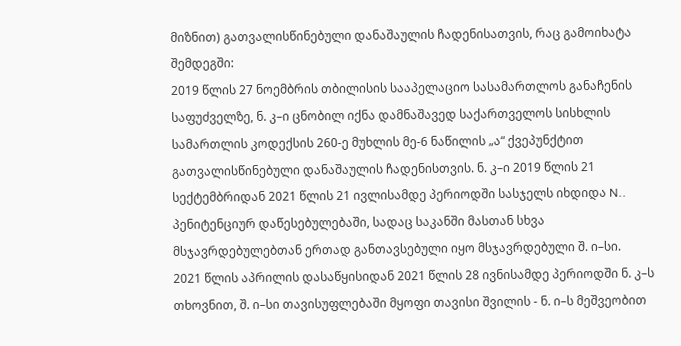მიზნით) გათვალისწინებული დანაშაულის ჩადენისათვის, რაც გამოიხატა შემდეგში:
2019 წლის 27 ნოემბრის თბილისის სააპელაციო სასამართლოს განაჩენის საფუძველზე, ნ. კ–ი ცნობილ იქნა დამნაშავედ საქართველოს სისხლის სამართლის კოდექსის 260-ე მუხლის მე-6 ნაწილის „ა“ ქვეპუნქტით გათვალისწინებული დანაშაულის ჩადენისთვის. ნ. კ–ი 2019 წლის 21 სექტემბრიდან 2021 წლის 21 ივლისამდე პერიოდში სასჯელს იხდიდა N.. პენიტენციურ დაწესებულებაში, სადაც საკანში მასთან სხვა მსჯავრდებულებთან ერთად განთავსებული იყო მსჯავრდებული შ. ი–სი.
2021 წლის აპრილის დასაწყისიდან 2021 წლის 28 ივნისამდე პერიოდში ნ. კ–ს თხოვნით, შ. ი–სი თავისუფლებაში მყოფი თავისი შვილის - ნ. ი–ს მეშვეობით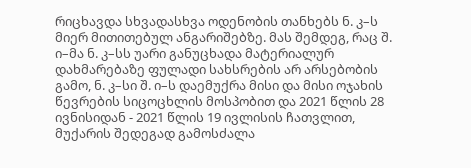რიცხავდა სხვადასხვა ოდენობის თანხებს ნ. კ–ს მიერ მითითებულ ანგარიშებზე. მას შემდეგ, რაც შ. ი–მა ნ. კ–სს უარი განუცხადა მატერიალურ დახმარებაზე ფულადი სახსრების არ არსებობის გამო, ნ. კ–სი შ. ი–ს დაემუქრა მისი და მისი ოჯახის წევრების სიცოცხლის მოსპობით და 2021 წლის 28 ივნისიდან - 2021 წლის 19 ივლისის ჩათვლით, მუქარის შედეგად გამოსძალა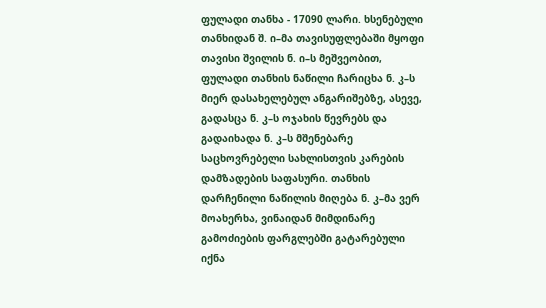ფულადი თანხა - 17090 ლარი. ხსენებული თანხიდან შ. ი–მა თავისუფლებაში მყოფი თავისი შვილის ნ. ი–ს მეშვეობით, ფულადი თანხის ნაწილი ჩარიცხა ნ. კ–ს მიერ დასახელებულ ანგარიშებზე, ასევე, გადასცა ნ. კ–ს ოჯახის წევრებს და გადაიხადა ნ. კ–ს მშენებარე საცხოვრებელი სახლისთვის კარების დამზადების საფასური. თანხის დარჩენილი ნაწილის მიღება ნ. კ–მა ვერ მოახერხა, ვინაიდან მიმდინარე გამოძიების ფარგლებში გატარებული იქნა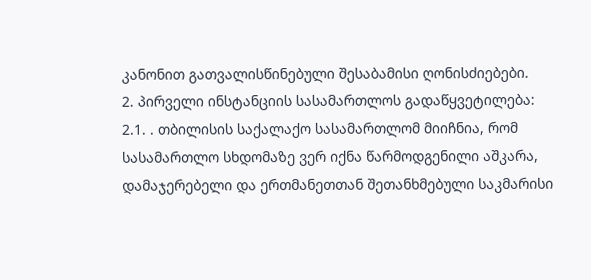კანონით გათვალისწინებული შესაბამისი ღონისძიებები.
2. პირველი ინსტანციის სასამართლოს გადაწყვეტილება:
2.1. . თბილისის საქალაქო სასამართლომ მიიჩნია, რომ სასამართლო სხდომაზე ვერ იქნა წარმოდგენილი აშკარა, დამაჯერებელი და ერთმანეთთან შეთანხმებული საკმარისი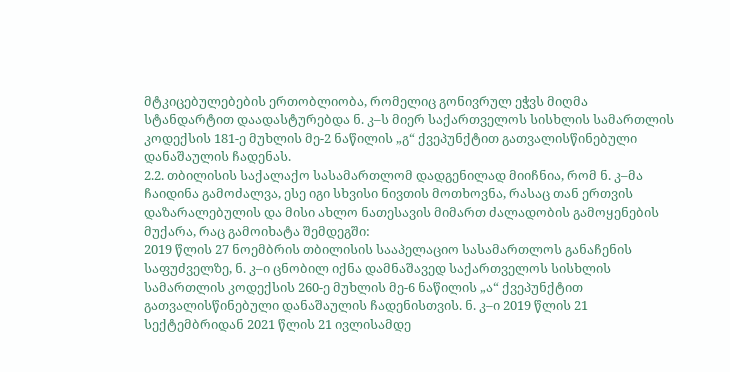მტკიცებულებების ერთობლიობა, რომელიც გონივრულ ეჭვს მიღმა სტანდარტით დაადასტურებდა ნ. კ–ს მიერ საქართველოს სისხლის სამართლის კოდექსის 181-ე მუხლის მე-2 ნაწილის „გ“ ქვეპუნქტით გათვალისწინებული დანაშაულის ჩადენას.
2.2. თბილისის საქალაქო სასამართლომ დადგენილად მიიჩნია, რომ ნ. კ–მა ჩაიდინა გამოძალვა, ესე იგი სხვისი ნივთის მოთხოვნა, რასაც თან ერთვის დაზარალებულის და მისი ახლო ნათესავის მიმართ ძალადობის გამოყენების მუქარა, რაც გამოიხატა შემდეგში:
2019 წლის 27 ნოემბრის თბილისის სააპელაციო სასამართლოს განაჩენის საფუძველზე, ნ. კ–ი ცნობილ იქნა დამნაშავედ საქართველოს სისხლის სამართლის კოდექსის 260-ე მუხლის მე-6 ნაწილის „ა“ ქვეპუნქტით გათვალისწინებული დანაშაულის ჩადენისთვის. ნ. კ–ი 2019 წლის 21 სექტემბრიდან 2021 წლის 21 ივლისამდე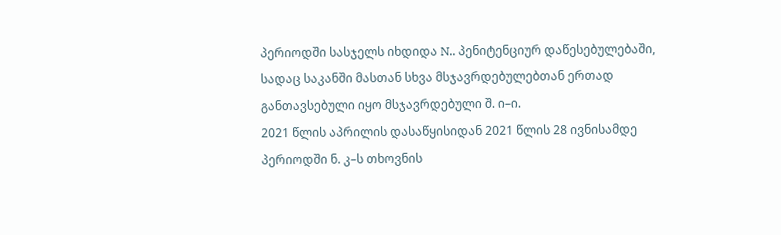პერიოდში სასჯელს იხდიდა N.. პენიტენციურ დაწესებულებაში, სადაც საკანში მასთან სხვა მსჯავრდებულებთან ერთად განთავსებული იყო მსჯავრდებული შ. ი–ი.
2021 წლის აპრილის დასაწყისიდან 2021 წლის 28 ივნისამდე პერიოდში ნ. კ–ს თხოვნის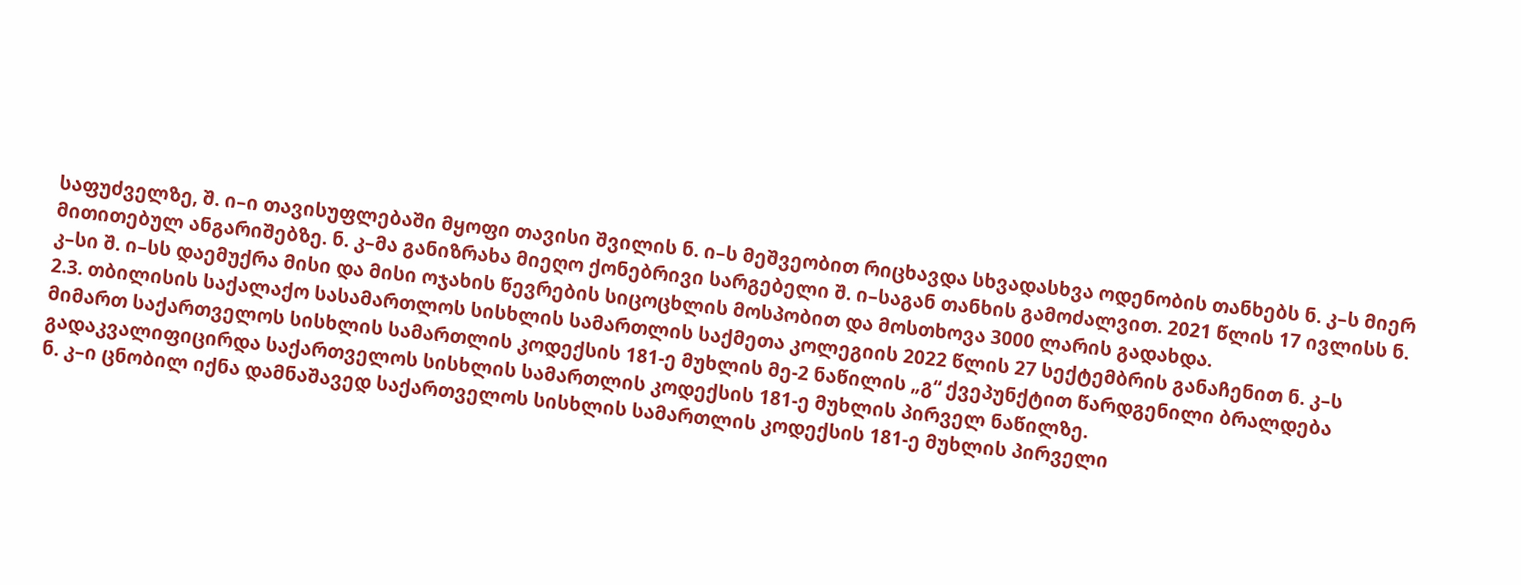საფუძველზე, შ. ი–ი თავისუფლებაში მყოფი თავისი შვილის ნ. ი–ს მეშვეობით რიცხავდა სხვადასხვა ოდენობის თანხებს ნ. კ–ს მიერ მითითებულ ანგარიშებზე. ნ. კ–მა განიზრახა მიეღო ქონებრივი სარგებელი შ. ი–საგან თანხის გამოძალვით. 2021 წლის 17 ივლისს ნ. კ–სი შ. ი–სს დაემუქრა მისი და მისი ოჯახის წევრების სიცოცხლის მოსპობით და მოსთხოვა 3000 ლარის გადახდა.
2.3. თბილისის საქალაქო სასამართლოს სისხლის სამართლის საქმეთა კოლეგიის 2022 წლის 27 სექტემბრის განაჩენით ნ. კ–ს მიმართ საქართველოს სისხლის სამართლის კოდექსის 181-ე მუხლის მე-2 ნაწილის „გ“ ქვეპუნქტით წარდგენილი ბრალდება გადაკვალიფიცირდა საქართველოს სისხლის სამართლის კოდექსის 181-ე მუხლის პირველ ნაწილზე.
ნ. კ–ი ცნობილ იქნა დამნაშავედ საქართველოს სისხლის სამართლის კოდექსის 181-ე მუხლის პირველი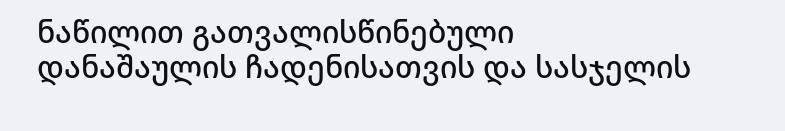ნაწილით გათვალისწინებული დანაშაულის ჩადენისათვის და სასჯელის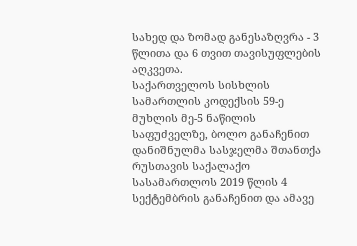სახედ და ზომად განესაზღვრა - 3 წლითა და 6 თვით თავისუფლების აღკვეთა.
საქართველოს სისხლის სამართლის კოდექსის 59-ე მუხლის მე-5 ნაწილის საფუძველზე, ბოლო განაჩენით დანიშნულმა სასჯელმა შთანთქა რუსთავის საქალაქო სასამართლოს 2019 წლის 4 სექტემბრის განაჩენით და ამავე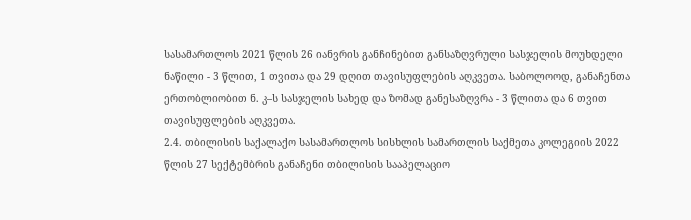სასამართლოს 2021 წლის 26 იანვრის განჩინებით განსაზღვრული სასჯელის მოუხდელი ნაწილი - 3 წლით, 1 თვითა და 29 დღით თავისუფლების აღკვეთა. საბოლოოდ, განაჩენთა ერთობლიობით ნ. კ–ს სასჯელის სახედ და ზომად განესაზღვრა - 3 წლითა და 6 თვით თავისუფლების აღკვეთა.
2.4. თბილისის საქალაქო სასამართლოს სისხლის სამართლის საქმეთა კოლეგიის 2022 წლის 27 სექტემბრის განაჩენი თბილისის სააპელაციო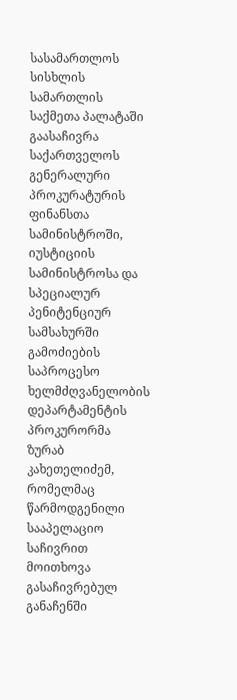სასამართლოს სისხლის სამართლის საქმეთა პალატაში გაასაჩივრა საქართველოს გენერალური პროკურატურის ფინანსთა სამინისტროში, იუსტიციის სამინისტროსა და სპეციალურ პენიტენციურ სამსახურში გამოძიების საპროცესო ხელმძღვანელობის დეპარტამენტის პროკურორმა ზურაბ კახეთელიძემ, რომელმაც წარმოდგენილი სააპელაციო საჩივრით მოითხოვა გასაჩივრებულ განაჩენში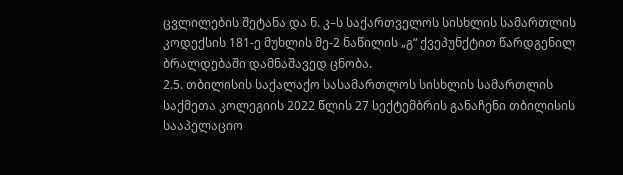ცვლილების შეტანა და ნ. კ–ს საქართველოს სისხლის სამართლის კოდექსის 181-ე მუხლის მე-2 ნაწილის „გ“ ქვეპუნქტით წარდგენილ ბრალდებაში დამნაშავედ ცნობა.
2.5. თბილისის საქალაქო სასამართლოს სისხლის სამართლის საქმეთა კოლეგიის 2022 წლის 27 სექტემბრის განაჩენი თბილისის სააპელაციო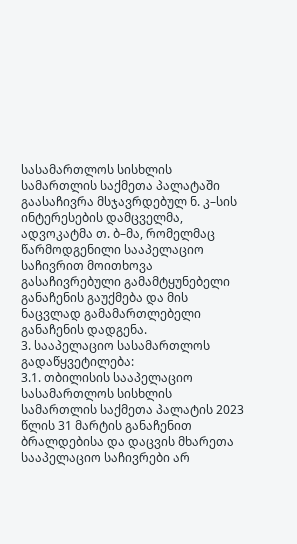სასამართლოს სისხლის სამართლის საქმეთა პალატაში გაასაჩივრა მსჯავრდებულ ნ. კ–სის ინტერესების დამცველმა, ადვოკატმა თ. ბ–მა, რომელმაც წარმოდგენილი სააპელაციო საჩივრით მოითხოვა გასაჩივრებული გამამტყუნებელი განაჩენის გაუქმება და მის ნაცვლად გამამართლებელი განაჩენის დადგენა.
3. სააპელაციო სასამართლოს გადაწყვეტილება:
3.1. თბილისის სააპელაციო სასამართლოს სისხლის სამართლის საქმეთა პალატის 2023 წლის 31 მარტის განაჩენით ბრალდებისა და დაცვის მხარეთა სააპელაციო საჩივრები არ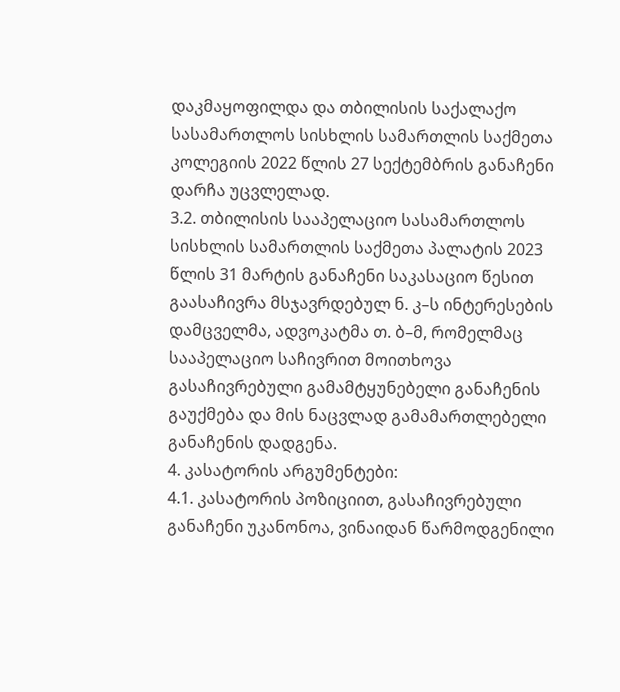დაკმაყოფილდა და თბილისის საქალაქო სასამართლოს სისხლის სამართლის საქმეთა კოლეგიის 2022 წლის 27 სექტემბრის განაჩენი დარჩა უცვლელად.
3.2. თბილისის სააპელაციო სასამართლოს სისხლის სამართლის საქმეთა პალატის 2023 წლის 31 მარტის განაჩენი საკასაციო წესით გაასაჩივრა მსჯავრდებულ ნ. კ–ს ინტერესების დამცველმა, ადვოკატმა თ. ბ–მ, რომელმაც სააპელაციო საჩივრით მოითხოვა გასაჩივრებული გამამტყუნებელი განაჩენის გაუქმება და მის ნაცვლად გამამართლებელი განაჩენის დადგენა.
4. კასატორის არგუმენტები:
4.1. კასატორის პოზიციით, გასაჩივრებული განაჩენი უკანონოა, ვინაიდან წარმოდგენილი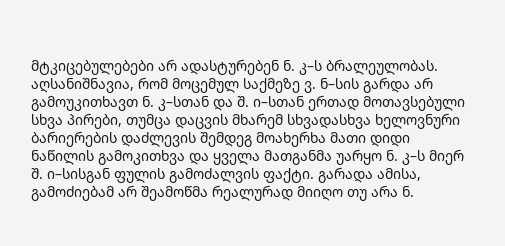მტკიცებულებები არ ადასტურებენ ნ. კ–ს ბრალეულობას. აღსანიშნავია, რომ მოცემულ საქმეზე ვ. ნ–სის გარდა არ გამოუკითხავთ ნ. კ–სთან და შ. ი–სთან ერთად მოთავსებული სხვა პირები, თუმცა დაცვის მხარემ სხვადასხვა ხელოვნური ბარიერების დაძლევის შემდეგ მოახერხა მათი დიდი ნაწილის გამოკითხვა და ყველა მათგანმა უარყო ნ. კ–ს მიერ შ. ი–სისგან ფულის გამოძალვის ფაქტი. გარადა ამისა, გამოძიებამ არ შეამოწმა რეალურად მიიღო თუ არა ნ.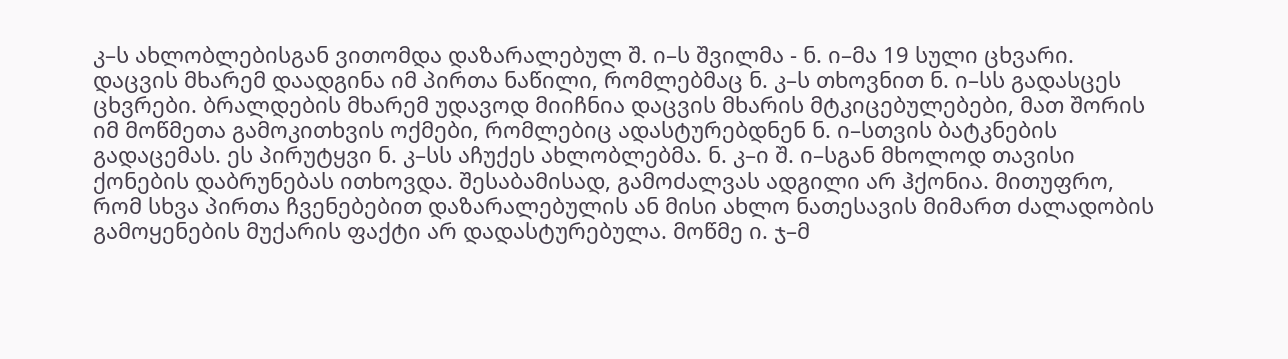კ–ს ახლობლებისგან ვითომდა დაზარალებულ შ. ი–ს შვილმა - ნ. ი–მა 19 სული ცხვარი. დაცვის მხარემ დაადგინა იმ პირთა ნაწილი, რომლებმაც ნ. კ–ს თხოვნით ნ. ი–სს გადასცეს ცხვრები. ბრალდების მხარემ უდავოდ მიიჩნია დაცვის მხარის მტკიცებულებები, მათ შორის იმ მოწმეთა გამოკითხვის ოქმები, რომლებიც ადასტურებდნენ ნ. ი–სთვის ბატკნების გადაცემას. ეს პირუტყვი ნ. კ–სს აჩუქეს ახლობლებმა. ნ. კ–ი შ. ი–სგან მხოლოდ თავისი ქონების დაბრუნებას ითხოვდა. შესაბამისად, გამოძალვას ადგილი არ ჰქონია. მითუფრო, რომ სხვა პირთა ჩვენებებით დაზარალებულის ან მისი ახლო ნათესავის მიმართ ძალადობის გამოყენების მუქარის ფაქტი არ დადასტურებულა. მოწმე ი. ჯ–მ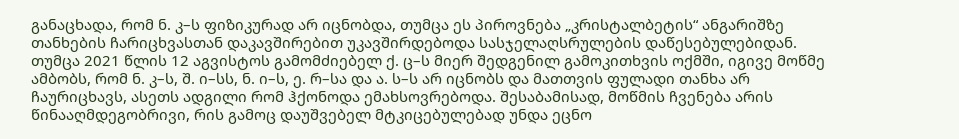განაცხადა, რომ ნ. კ–ს ფიზიკურად არ იცნობდა, თუმცა ეს პიროვნება „კრისტალბეტის“ ანგარიშზე თანხების ჩარიცხვასთან დაკავშირებით უკავშირდებოდა სასჯელაღსრულების დაწესებულებიდან. თუმცა 2021 წლის 12 აგვისტოს გამომძიებელ ქ. ც–ს მიერ შედგენილ გამოკითხვის ოქმში, იგივე მოწმე ამბობს, რომ ნ. კ–ს, შ. ი–სს, ნ. ი–ს, ე. რ–სა და ა. ს–ს არ იცნობს და მათთვის ფულადი თანხა არ ჩაურიცხავს, ასეთს ადგილი რომ ჰქონოდა ემახსოვრებოდა. შესაბამისად, მოწმის ჩვენება არის წინააღმდეგობრივი, რის გამოც დაუშვებელ მტკიცებულებად უნდა ეცნო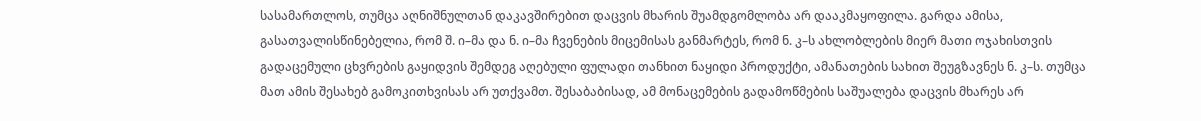სასამართლოს, თუმცა აღნიშნულთან დაკავშირებით დაცვის მხარის შუამდგომლობა არ დააკმაყოფილა. გარდა ამისა, გასათვალისწინებელია, რომ შ. ი–მა და ნ. ი–მა ჩვენების მიცემისას განმარტეს, რომ ნ. კ–ს ახლობლების მიერ მათი ოჯახისთვის გადაცემული ცხვრების გაყიდვის შემდეგ აღებული ფულადი თანხით ნაყიდი პროდუქტი, ამანათების სახით შეუგზავნეს ნ. კ–ს. თუმცა მათ ამის შესახებ გამოკითხვისას არ უთქვამთ. შესაბაბისად, ამ მონაცემების გადამოწმების საშუალება დაცვის მხარეს არ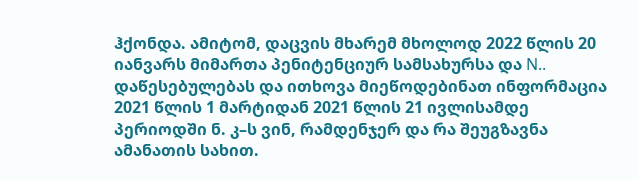ჰქონდა. ამიტომ, დაცვის მხარემ მხოლოდ 2022 წლის 20 იანვარს მიმართა პენიტენციურ სამსახურსა და N.. დაწესებულებას და ითხოვა მიეწოდებინათ ინფორმაცია 2021 წლის 1 მარტიდან 2021 წლის 21 ივლისამდე პერიოდში ნ. კ–ს ვინ, რამდენჯერ და რა შეუგზავნა ამანათის სახით.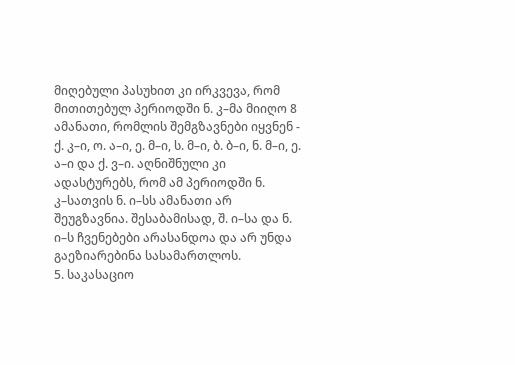მიღებული პასუხით კი ირკვევა, რომ მითითებულ პერიოდში ნ. კ–მა მიიღო 8 ამანათი, რომლის შემგზავნები იყვნენ - ქ. კ–ი, ო. ა–ი, ე. მ–ი, ს. მ–ი, ბ. ბ–ი, ნ. მ–ი, ე. ა–ი და ქ. ვ–ი. აღნიშნული კი ადასტურებს, რომ ამ პერიოდში ნ. კ–სათვის ნ. ი–სს ამანათი არ შეუგზავნია. შესაბამისად, შ. ი–სა და ნ. ი–ს ჩვენებები არასანდოა და არ უნდა გაეზიარებინა სასამართლოს.
5. საკასაციო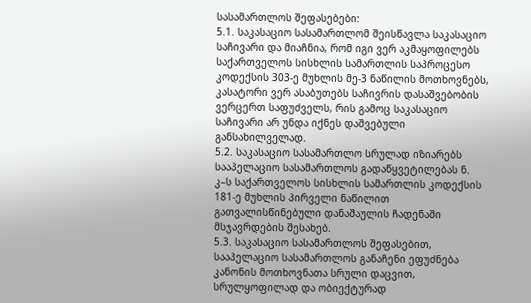სასამართლოს შეფასებები:
5.1. საკასაციო სასამართლომ შეისწავლა საკასაციო საჩივარი და მიაჩნია, რომ იგი ვერ აკმაყოფილებს საქართველოს სისხლის სამართლის საპროცესო კოდექსის 303-ე მუხლის მე-3 ნაწილის მოთხოვნებს, კასატორი ვერ ასაბუთებს საჩივრის დასაშვებობის ვერცერთ საფუძველს, რის გამოც საკასაციო საჩივარი არ უნდა იქნეს დაშვებული განსახილველად.
5.2. საკასაციო სასამართლო სრულად იზიარებს სააპელაციო სასამართლოს გადაწყვეტილებას ნ. კ–ს საქართველოს სისხლის სამართლის კოდექსის 181-ე მუხლის პირველი ნაწილით გათვალისწინებული დანაშაულის ჩადენაში მსჯავრდების შესახებ.
5.3. საკასაციო სასამართლოს შეფასებით, სააპელაციო სასამართლოს განაჩენი ეფუძნება კანონის მოთხოვნათა სრული დაცვით, სრულყოფილად და ობიექტურად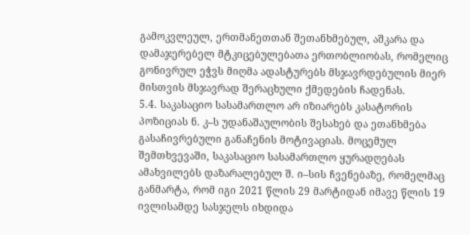გამოკვლეულ, ერთმანეთთან შეთანხმებულ, აშკარა და დამაჯერებელ მტკიცებულებათა ერთობლიობას, რომელიც გონივრულ ეჭვს მიღმა ადასტურებს მსჯავრდებულის მიერ მისთვის მსჯავრად შერაცხული ქმედების ჩადენას.
5.4. საკასაციო სასამართლო არ იზიარებს კასატორის პოზიციას ნ. კ–ს უდანაშაულობის შესახებ და ეთანხმება გასაჩივრებული განაჩენის მოტივაციას. მოცემულ შემთხვევაში, საკასაციო სასამართლო ყურადღებას ამახვილებს დაზარალებულ შ. ი–სის ჩვენებაზე, რომელმაც განმარტა, რომ იგი 2021 წლის 29 მარტიდან იმავე წლის 19 ივლისამდე სასჯელს იხდიდა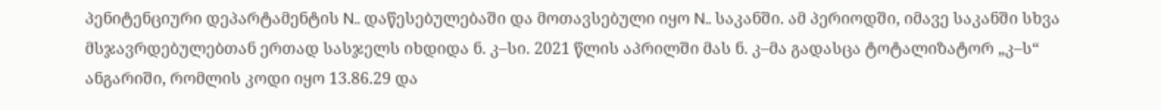პენიტენციური დეპარტამენტის N.. დაწესებულებაში და მოთავსებული იყო N.. საკანში. ამ პერიოდში, იმავე საკანში სხვა მსჯავრდებულებთან ერთად სასჯელს იხდიდა ნ. კ–სი. 2021 წლის აპრილში მას ნ. კ–მა გადასცა ტოტალიზატორ „კ–ს“ ანგარიში, რომლის კოდი იყო 13.86.29 და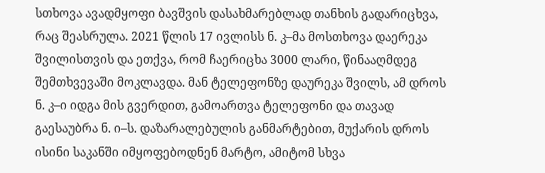სთხოვა ავადმყოფი ბავშვის დასახმარებლად თანხის გადარიცხვა, რაც შეასრულა. 2021 წლის 17 ივლისს ნ. კ–მა მოსთხოვა დაერეკა შვილისთვის და ეთქვა, რომ ჩაერიცხა 3000 ლარი, წინააღმდეგ შემთხვევაში მოკლავდა. მან ტელეფონზე დაურეკა შვილს, ამ დროს ნ. კ–ი იდგა მის გვერდით, გამოართვა ტელეფონი და თავად გაესაუბრა ნ. ი–ს. დაზარალებულის განმარტებით, მუქარის დროს ისინი საკანში იმყოფებოდნენ მარტო, ამიტომ სხვა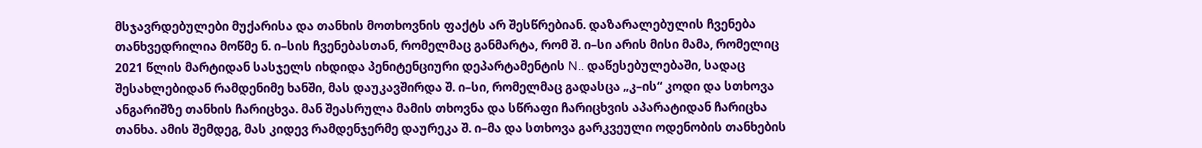მსჯავრდებულები მუქარისა და თანხის მოთხოვნის ფაქტს არ შესწრებიან. დაზარალებულის ჩვენება თანხვედრილია მოწმე ნ. ი–სის ჩვენებასთან, რომელმაც განმარტა, რომ შ. ი–სი არის მისი მამა, რომელიც 2021 წლის მარტიდან სასჯელს იხდიდა პენიტენციური დეპარტამენტის N.. დაწესებულებაში, სადაც შესახლებიდან რამდენიმე ხანში, მას დაუკავშირდა შ. ი–სი, რომელმაც გადასცა „კ–ის“ კოდი და სთხოვა ანგარიშზე თანხის ჩარიცხვა. მან შეასრულა მამის თხოვნა და სწრაფი ჩარიცხვის აპარატიდან ჩარიცხა თანხა. ამის შემდეგ, მას კიდევ რამდენჯერმე დაურეკა შ. ი–მა და სთხოვა გარკვეული ოდენობის თანხების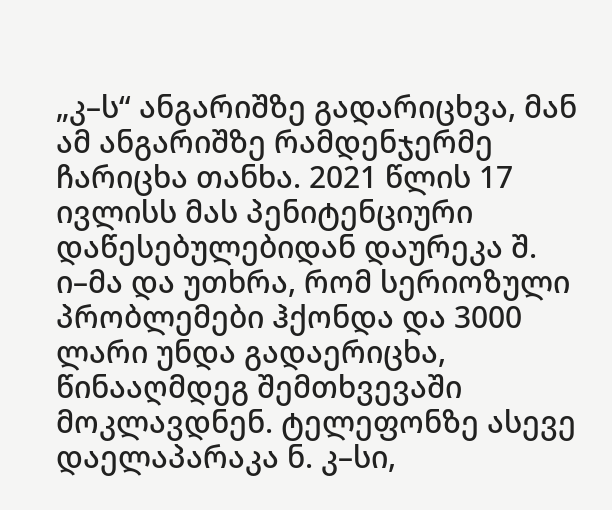„კ–ს“ ანგარიშზე გადარიცხვა, მან ამ ანგარიშზე რამდენჯერმე ჩარიცხა თანხა. 2021 წლის 17 ივლისს მას პენიტენციური დაწესებულებიდან დაურეკა შ. ი–მა და უთხრა, რომ სერიოზული პრობლემები ჰქონდა და 3000 ლარი უნდა გადაერიცხა, წინააღმდეგ შემთხვევაში მოკლავდნენ. ტელეფონზე ასევე დაელაპარაკა ნ. კ–სი,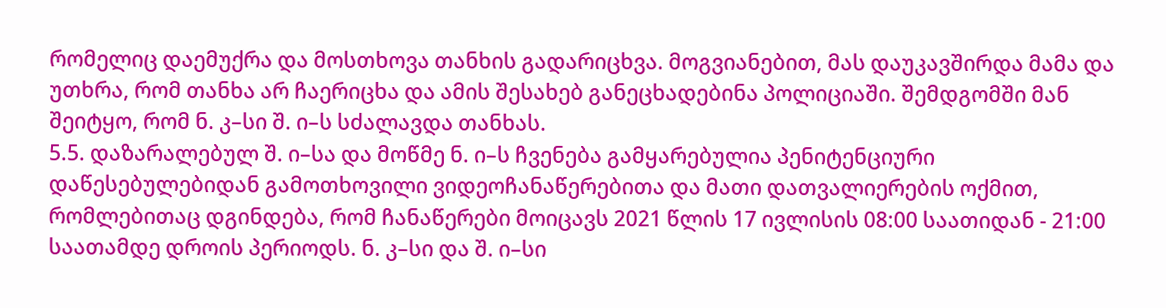რომელიც დაემუქრა და მოსთხოვა თანხის გადარიცხვა. მოგვიანებით, მას დაუკავშირდა მამა და უთხრა, რომ თანხა არ ჩაერიცხა და ამის შესახებ განეცხადებინა პოლიციაში. შემდგომში მან შეიტყო, რომ ნ. კ–სი შ. ი–ს სძალავდა თანხას.
5.5. დაზარალებულ შ. ი–სა და მოწმე ნ. ი–ს ჩვენება გამყარებულია პენიტენციური დაწესებულებიდან გამოთხოვილი ვიდეოჩანაწერებითა და მათი დათვალიერების ოქმით, რომლებითაც დგინდება, რომ ჩანაწერები მოიცავს 2021 წლის 17 ივლისის 08:00 საათიდან - 21:00 საათამდე დროის პერიოდს. ნ. კ–სი და შ. ი–სი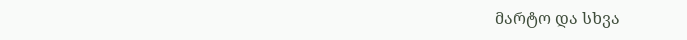მარტო და სხვა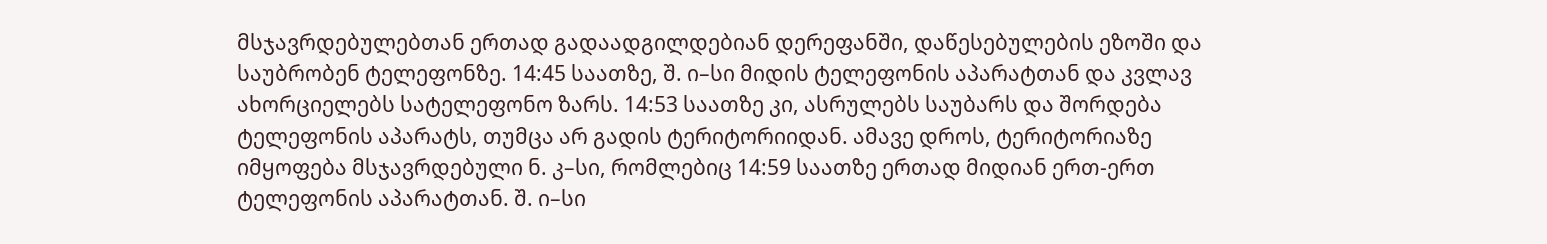მსჯავრდებულებთან ერთად გადაადგილდებიან დერეფანში, დაწესებულების ეზოში და საუბრობენ ტელეფონზე. 14:45 საათზე, შ. ი–სი მიდის ტელეფონის აპარატთან და კვლავ ახორციელებს სატელეფონო ზარს. 14:53 საათზე კი, ასრულებს საუბარს და შორდება ტელეფონის აპარატს, თუმცა არ გადის ტერიტორიიდან. ამავე დროს, ტერიტორიაზე იმყოფება მსჯავრდებული ნ. კ–სი, რომლებიც 14:59 საათზე ერთად მიდიან ერთ-ერთ ტელეფონის აპარატთან. შ. ი–სი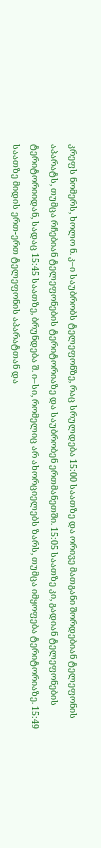კრეფს ნომერს, ხოლო ნ. კ–ი საუბრობს ტელეფონზე, რაც სრულდება 15:00 საათზე და ორივე მათგანი შორდებიან ტელეფონის აპარატს, თუმცა რჩებიან ტელეფონების ტერიტორიაზე და საუბრობენ ერთმანეთში. 15:05 საათზე კი, გადიან ტელეფონების ტერიტორიიდან, სადაც 15:45 საათზე, ბრუნდება შ. ი–სი, რომელიც არ ახორციელებს ზარს, თუმცა იმყოფება ტერიტორიაზე. 15:49 საათზე მიდის ერთ-ერთ ტელეფონის აპარატთან და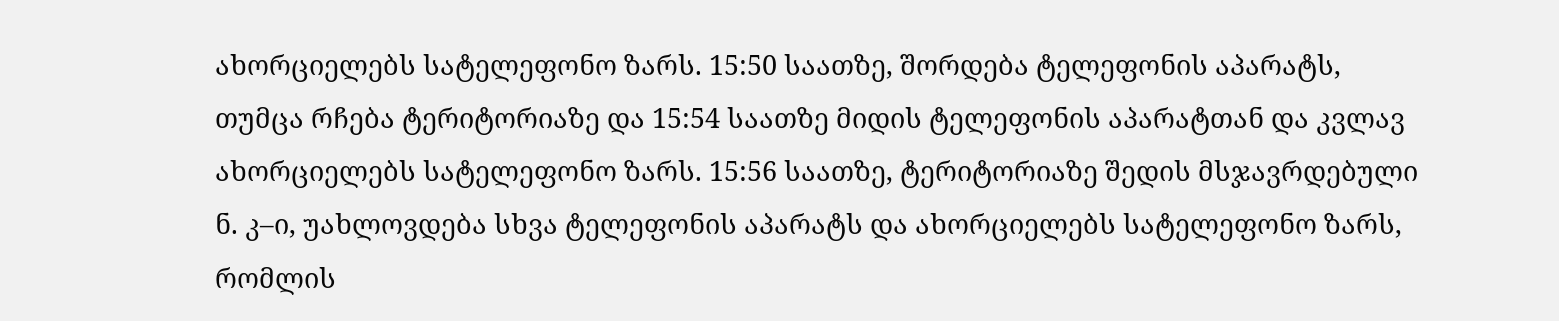ახორციელებს სატელეფონო ზარს. 15:50 საათზე, შორდება ტელეფონის აპარატს, თუმცა რჩება ტერიტორიაზე და 15:54 საათზე მიდის ტელეფონის აპარატთან და კვლავ ახორციელებს სატელეფონო ზარს. 15:56 საათზე, ტერიტორიაზე შედის მსჯავრდებული ნ. კ–ი, უახლოვდება სხვა ტელეფონის აპარატს და ახორციელებს სატელეფონო ზარს, რომლის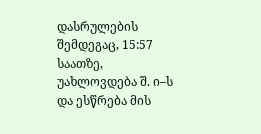დასრულების შემდეგაც, 15:57 საათზე, უახლოვდება შ. ი–ს და ესწრება მის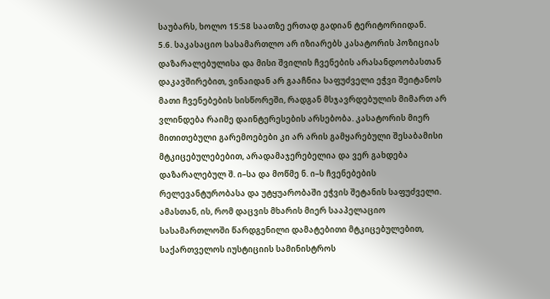საუბარს, ხოლო 15:58 საათზე ერთად გადიან ტერიტორიიდან.
5.6. საკასაციო სასამართლო არ იზიარებს კასატორის პოზიციას დაზარალებულისა და მისი შვილის ჩვენების არასანდოობასთან დაკავშირებით, ვინაიდან არ გააჩნია საფუძველი ეჭვი შეიტანოს მათი ჩვენებების სისწორეში, რადგან მსჯავრდებულის მიმართ არ ვლინდება რაიმე დაინტერესების არსებობა. კასატორის მიერ მითითებული გარემოებები კი არ არის გამყარებული შესაბამისი მტკიცებულებებით, არადამაჯერებელია და ვერ გახდება დაზარალებულ შ. ი–სა და მოწმე ნ. ი–ს ჩვენებების რელევანტურობასა და უტყუარობაში ეჭვის შეტანის საფუძველი. ამასთან, ის, რომ დაცვის მხარის მიერ სააპელაციო სასამართლოში წარდგენილი დამატებითი მტკიცებულებით, საქართველოს იუსტიციის სამინისტროს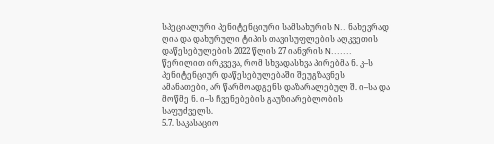სპეციალური პენიტენციური სამსახურის N.. ნახევრად ღია და დახურული ტიპის თავისუფლების აღკვეთის დაწესებულების 2022 წლის 27 იანვრის N....... წერილით ირკვევა, რომ სხვადასხვა პირებმა ნ. კ–ს პენიტენციურ დაწესებულებაში შეუგზავნეს ამანათები, არ წარმოადგენს დაზარალებულ შ. ი–სა და მოწმე ნ. ი–ს ჩვენებების გაუზიარებლობის საფუძველს.
5.7. საკასაციო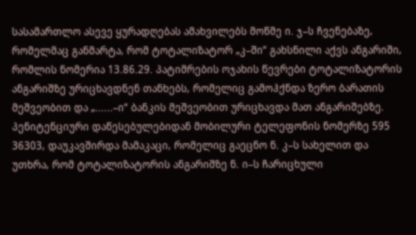სასამართლო ასევე ყურადღებას ამახვილებს მოწმე ი. ჯ–ს ჩვენებაზე, რომელმაც განმარტა, რომ ტოტალიზატორ „კ–ში“ გახსნილი აქვს ანგარიში, რომლის ნომერია 13.86.29. პატიმრების ოჯახის წევრები ტოტალიზატორის ანგარიშზე ურიცხავდნენ თანხებს, რომელიც გამოჰქნდა ზერო ბარათის მეშვეობით და „......–ი“ ბანკის მეშვეობით ურიცხავდა მათ ანგარიშებზე. პენიტენციური დაწესებულებიდან მობილური ტელეფონის ნომერზე 595 36303, დაუკავშირდა მამაკაცი, რომელიც გაეცნო ნ. კ–ს სახელით და უთხრა, რომ ტოტალიზატორის ანგარიშზე ნ. ი–ს ჩარიცხული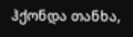ჰქონდა თანხა,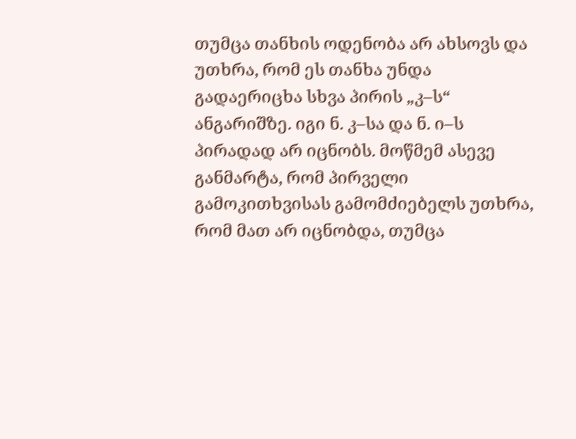თუმცა თანხის ოდენობა არ ახსოვს და უთხრა, რომ ეს თანხა უნდა გადაერიცხა სხვა პირის „კ–ს“ ანგარიშზე. იგი ნ. კ–სა და ნ. ი–ს პირადად არ იცნობს. მოწმემ ასევე განმარტა, რომ პირველი გამოკითხვისას გამომძიებელს უთხრა, რომ მათ არ იცნობდა, თუმცა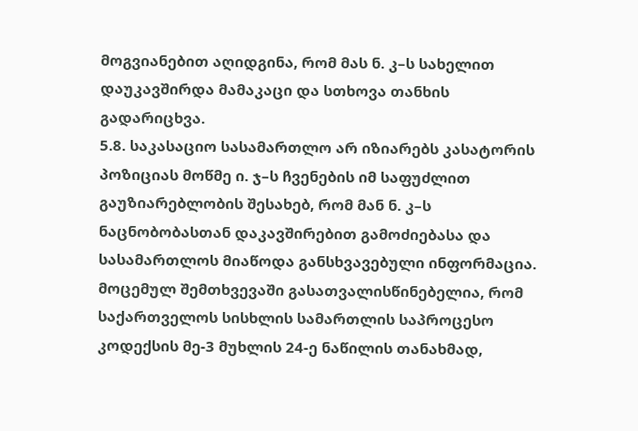მოგვიანებით აღიდგინა, რომ მას ნ. კ–ს სახელით დაუკავშირდა მამაკაცი და სთხოვა თანხის გადარიცხვა.
5.8. საკასაციო სასამართლო არ იზიარებს კასატორის პოზიციას მოწმე ი. ჯ–ს ჩვენების იმ საფუძლით გაუზიარებლობის შესახებ, რომ მან ნ. კ–ს ნაცნობობასთან დაკავშირებით გამოძიებასა და სასამართლოს მიაწოდა განსხვავებული ინფორმაცია. მოცემულ შემთხვევაში გასათვალისწინებელია, რომ საქართველოს სისხლის სამართლის საპროცესო კოდექსის მე-3 მუხლის 24-ე ნაწილის თანახმად,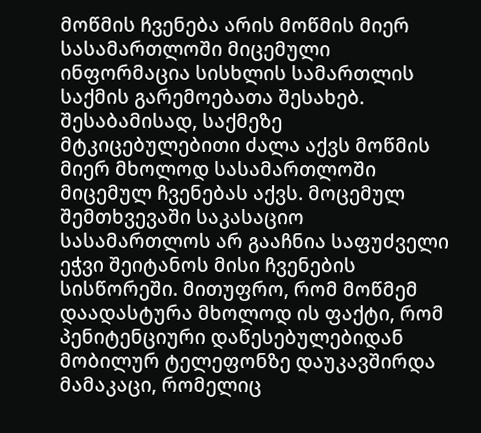მოწმის ჩვენება არის მოწმის მიერ სასამართლოში მიცემული ინფორმაცია სისხლის სამართლის საქმის გარემოებათა შესახებ. შესაბამისად, საქმეზე მტკიცებულებითი ძალა აქვს მოწმის მიერ მხოლოდ სასამართლოში მიცემულ ჩვენებას აქვს. მოცემულ შემთხვევაში საკასაციო სასამართლოს არ გააჩნია საფუძველი ეჭვი შეიტანოს მისი ჩვენების სისწორეში. მითუფრო, რომ მოწმემ დაადასტურა მხოლოდ ის ფაქტი, რომ პენიტენციური დაწესებულებიდან მობილურ ტელეფონზე დაუკავშირდა მამაკაცი, რომელიც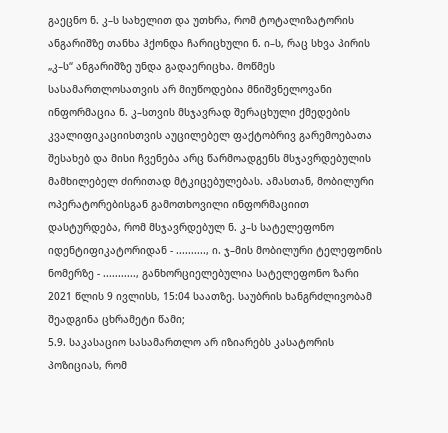გაეცნო ნ. კ–ს სახელით და უთხრა, რომ ტოტალიზატორის ანგარიშზე თანხა ჰქონდა ჩარიცხული ნ. ი–ს, რაც სხვა პირის „კ–ს“ ანგარიშზე უნდა გადაერიცხა. მოწმეს სასამართლოსათვის არ მიუწოდებია მნიშვნელოვანი ინფორმაცია ნ. კ–სთვის მსჯავრად შერაცხული ქმედების კვალიფიკაციისთვის აუცილებელ ფაქტობრივ გარემოებათა შესახებ და მისი ჩვენება არც წარმოადგენს მსჯავრდებულის მამხილებელ ძირითად მტკიცებულებას. ამასთან, მობილური ოპერატორებისგან გამოთხოვილი ინფორმაციით დასტურდება, რომ მსჯავრდებულ ნ. კ–ს სატელეფონო იდენტიფიკატორიდან - .........., ი. ჯ–მის მობილური ტელეფონის ნომერზე - ..........., განხორციელებულია სატელეფონო ზარი 2021 წლის 9 ივლისს, 15:04 საათზე. საუბრის ხანგრძლივობამ შეადგინა ცხრამეტი წამი;
5.9. საკასაციო სასამართლო არ იზიარებს კასატორის პოზიციას, რომ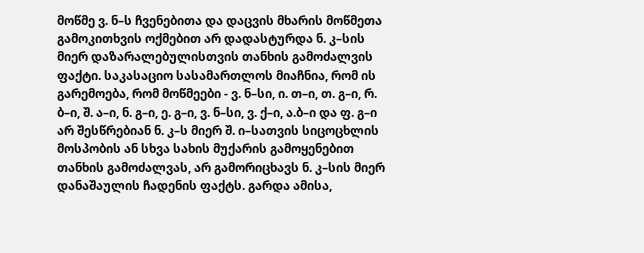მოწმე ვ. ნ–ს ჩვენებითა და დაცვის მხარის მოწმეთა გამოკითხვის ოქმებით არ დადასტურდა ნ. კ–სის მიერ დაზარალებულისთვის თანხის გამოძალვის ფაქტი. საკასაციო სასამართლოს მიაჩნია, რომ ის გარემოება, რომ მოწმეები - ვ. ნ–სი, ი. თ–ი, თ. გ–ი, რ. ბ–ი, შ. ა–ი, ნ. გ–ი, ე. გ–ი, ვ. ნ–სი, ვ. ქ–ი, ა.ბ–ი და ფ. გ–ი არ შესწრებიან ნ. კ–ს მიერ შ. ი–სათვის სიცოცხლის მოსპობის ან სხვა სახის მუქარის გამოყენებით თანხის გამოძალვას, არ გამორიცხავს ნ. კ–სის მიერ დანაშაულის ჩადენის ფაქტს. გარდა ამისა,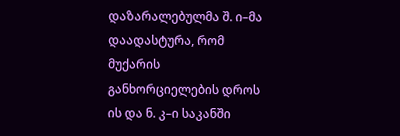დაზარალებულმა შ. ი–მა დაადასტურა, რომ მუქარის განხორციელების დროს ის და ნ. კ–ი საკანში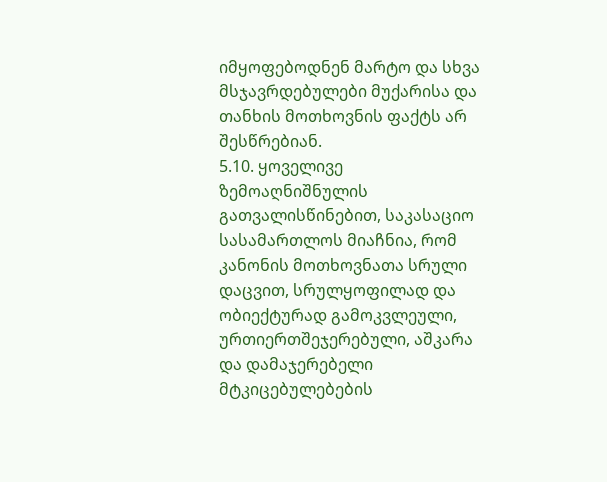იმყოფებოდნენ მარტო და სხვა მსჯავრდებულები მუქარისა და თანხის მოთხოვნის ფაქტს არ შესწრებიან.
5.10. ყოველივე ზემოაღნიშნულის გათვალისწინებით, საკასაციო სასამართლოს მიაჩნია, რომ კანონის მოთხოვნათა სრული დაცვით, სრულყოფილად და ობიექტურად გამოკვლეული, ურთიერთშეჯერებული, აშკარა და დამაჯერებელი მტკიცებულებების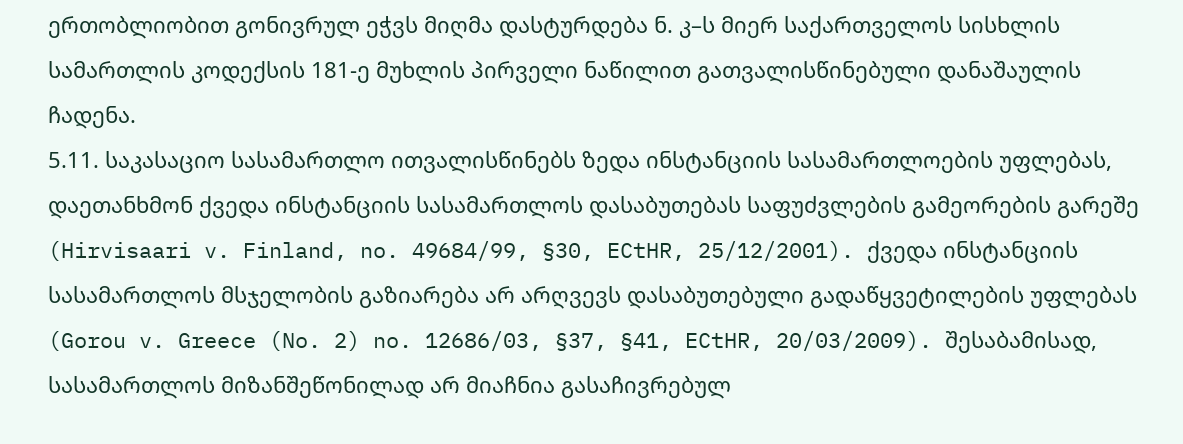ერთობლიობით გონივრულ ეჭვს მიღმა დასტურდება ნ. კ–ს მიერ საქართველოს სისხლის სამართლის კოდექსის 181-ე მუხლის პირველი ნაწილით გათვალისწინებული დანაშაულის ჩადენა.
5.11. საკასაციო სასამართლო ითვალისწინებს ზედა ინსტანციის სასამართლოების უფლებას, დაეთანხმონ ქვედა ინსტანციის სასამართლოს დასაბუთებას საფუძვლების გამეორების გარეშე (Hirvisaari v. Finland, no. 49684/99, §30, ECtHR, 25/12/2001). ქვედა ინსტანციის სასამართლოს მსჯელობის გაზიარება არ არღვევს დასაბუთებული გადაწყვეტილების უფლებას (Gorou v. Greece (No. 2) no. 12686/03, §37, §41, ECtHR, 20/03/2009). შესაბამისად, სასამართლოს მიზანშეწონილად არ მიაჩნია გასაჩივრებულ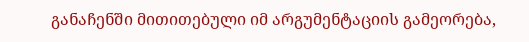განაჩენში მითითებული იმ არგუმენტაციის გამეორება,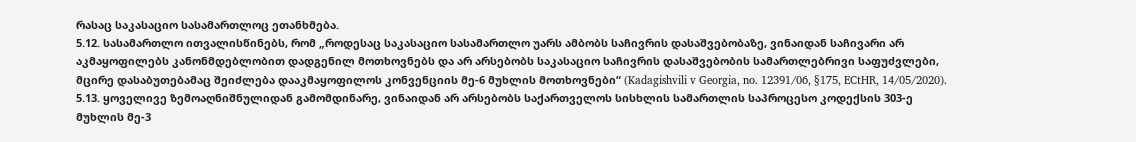რასაც საკასაციო სასამართლოც ეთანხმება.
5.12. სასამართლო ითვალისწინებს, რომ „როდესაც საკასაციო სასამართლო უარს ამბობს საჩივრის დასაშვებობაზე, ვინაიდან საჩივარი არ აკმაყოფილებს კანონმდებლობით დადგენილ მოთხოვნებს და არ არსებობს საკასაციო საჩივრის დასაშვებობის სამართლებრივი საფუძვლები, მცირე დასაბუთებამაც შეიძლება დააკმაყოფილოს კონვენციის მე-6 მუხლის მოთხოვნები“ (Kadagishvili v Georgia, no. 12391/06, §175, ECtHR, 14/05/2020).
5.13. ყოველივე ზემოაღნიშნულიდან გამომდინარე, ვინაიდან არ არსებობს საქართველოს სისხლის სამართლის საპროცესო კოდექსის 303-ე მუხლის მე-3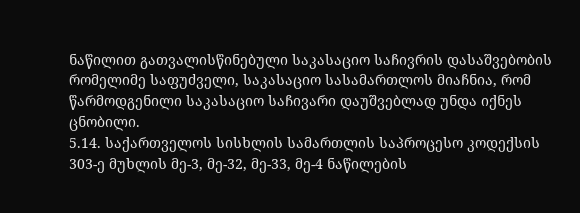ნაწილით გათვალისწინებული საკასაციო საჩივრის დასაშვებობის რომელიმე საფუძველი, საკასაციო სასამართლოს მიაჩნია, რომ წარმოდგენილი საკასაციო საჩივარი დაუშვებლად უნდა იქნეს ცნობილი.
5.14. საქართველოს სისხლის სამართლის საპროცესო კოდექსის 303-ე მუხლის მე-3, მე-32, მე-33, მე-4 ნაწილების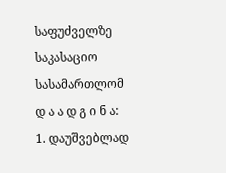საფუძველზე საკასაციო სასამართლომ
დ ა ა დ გ ი ნ ა:
1. დაუშვებლად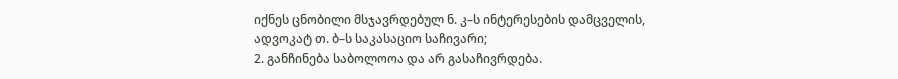იქნეს ცნობილი მსჯავრდებულ ნ. კ–ს ინტერესების დამცველის, ადვოკატ თ. ბ–ს საკასაციო საჩივარი;
2. განჩინება საბოლოოა და არ გასაჩივრდება.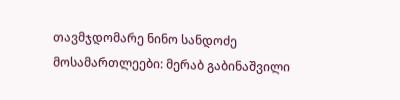თავმჯდომარე ნინო სანდოძე
მოსამართლეები: მერაბ გაბინაშვილი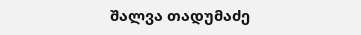შალვა თადუმაძე